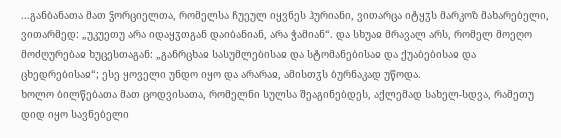...განბანათა მათ ჴორციელთა, რომელსა ჩუეულ იყვნეს ჰურიანი, ვითარცა იტყჳს მარკოზ მახარებელი, ვითარმედ: „უკუეთუ არა იდაყჳთგან დაიბანიან, არა ჭამიან“. და სხუაჲ მრავალ არს, რომელ მოეღო მოძღურებაჲ ხუცესთაგან: „განრცხაჲ სასუმლებისაჲ და სტომანებისაჲ და ქუაბებისაჲ და ცხედრებისაჲ“; ესე ყოველი უნდო იყო და არარაჲ, ამისთჳს ბურნაკად უწოდა.
ხოლო ბილწებათა მათ ცოდვისათა, რომელნი სულსა შეაგინებდეს, აქლემად სახელ-სდვა, რამეთუ დიდ იყო სავნებელი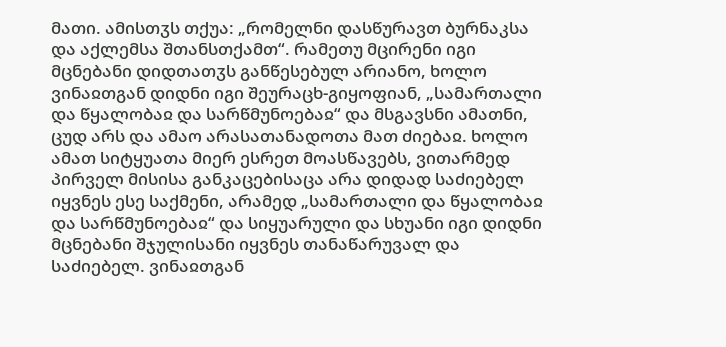მათი. ამისთჳს თქუა: „რომელნი დასწურავთ ბურნაკსა და აქლემსა შთანსთქამთ“. რამეთუ მცირენი იგი მცნებანი დიდთათჳს განწესებულ არიანო, ხოლო ვინაჲთგან დიდნი იგი შეურაცხ-გიყოფიან, „სამართალი და წყალობაჲ და სარწმუნოებაჲ“ და მსგავსნი ამათნი, ცუდ არს და ამაო არასათანადოთა მათ ძიებაჲ. ხოლო ამათ სიტყუათა მიერ ესრეთ მოასწავებს, ვითარმედ პირველ მისისა განკაცებისაცა არა დიდად საძიებელ იყვნეს ესე საქმენი, არამედ „სამართალი და წყალობაჲ და სარწმუნოებაჲ“ და სიყუარული და სხუანი იგი დიდნი მცნებანი შჯულისანი იყვნეს თანაწარუვალ და საძიებელ. ვინაჲთგან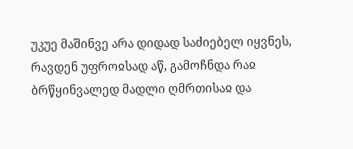უკუე მაშინვე არა დიდად საძიებელ იყვნეს, რავდენ უფროჲსად აწ, გამოჩნდა რაჲ ბრწყინვალედ მადლი ღმრთისაჲ და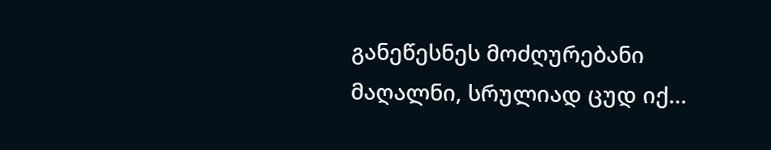განეწესნეს მოძღურებანი მაღალნი, სრულიად ცუდ იქ...